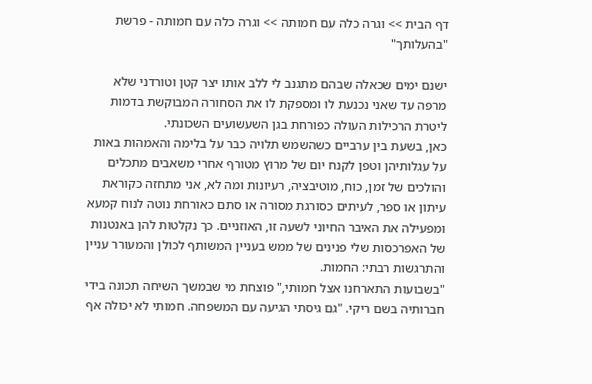דף הבית >> וגרה כלה עם חמותה >> וגרה כלה עם חמותה - פרשת "בהעלותך"

ישנם ימים שכאלה שבהם מתגנב לי ללב אותו יצר קטן וטורדני שלא מרפה עד שאני נכנעת לו ומספקת לו את הסחורה המבוקשת בדמות ליטרת הרכילות העולה כפורחת בגן השעשועים השכונתי.
כאן, בשעת בין ערביים כשהשמש תלויה כבר על בלימה והאמהות באות על עגלותיהן וטפן לקנח יום של מרוץ מטורף אחרי משאבים מתכלים והולכים של זמן, כוח, מוטיבציה, רעיונות ומה לא, אני מתחזה כקוראת עיתון או ספר, לעיתים כסורגת מסורה או סתם כאורחת נוטה לנוח קמעא ומפעילה את האיבר החיוני לשעה זו, האוזניים. כך נקלטות להן באנטנות של האפרכסות שלי פנינים של ממש בעניין המשותף לכולן והמעורר עניין והתרגשות רבתי: החמות.
"בשבועות התארחנו אצל חמותי," פוצחת מי שבמשך השיחה תכונה בידי חברותיה בשם ריקי. "גם גיסתי הגיעה עם המשפחה. חמותי לא יכולה אף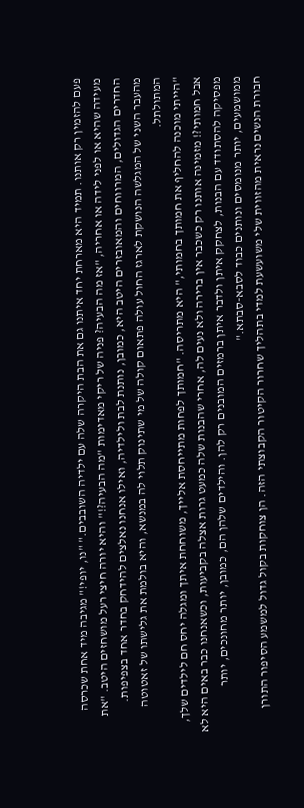פעם להזמין רק אותנו. תמיד היא מארחת יחד איתנו גם את הבת היקרה שלה עם ילדיה השובבים." "נו, יופי!" מגיבה מיד אחת שכרסה מעידה שהיא או לפני לידה או אחריה, "אז מה הבעיה? פניה של ריקי מאדימות "מה הבעיה?!" והיא יורה חיצי רעל מושחזים היטב. "את החדרים הגדולים, המרווחים והמאובזרים היטב היא, כמובן, נותנת לבת ולילדיה, ואילו אנחנו נאלצים להידחק בחדר אחד בצפיפות.
מהעבר השני של המגלשה הנושקת לארגז החול עולה פתאום קולה של מי שתינוק תלוי לה במנשא, והיא בולמת את גלישתו של זאטוטה המתולתל.
"הייתי מוכנה להחליף את חמותך בחמותי," היא מתריסה. "חמותך לפחות מתייחסת אלייך, משוחחת איתך ומגלה יחס חם לילדים שלך, אבל חמותי?! מזמינה אותנו רק כשכבר אין ברירה ולא נעים לה, אחרי שהבנות שלה כמעט גרות אצלה בקביעות, וכשאנחנו כבר באים היא לא מפסיקה להסתודד עם הבנות, לצחקק איתן ולדבר איתן ברמזים המובנים רק להן. והילדים שלהן הם, כמובן, יותר מחונכים, יותר ממושמעים, יותר מנומסים ונותנים כבוד לסבא-סבתא."
חבורת הנשים נראית מהזווית שלי משועשעת למדי בתהליך שחרור הקיטור הקבוצתי הזה. הן צוחקות בקול גדול למשמע הסיפור התורן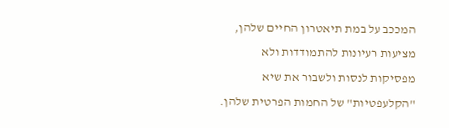המככב על במת תיאטרון החיים שלהן, מציעות רעיונות להתמודדות ולא מפסיקות לנסות ולשבור את שיא "הקלעפטיות" של החמות הפרטית שלהן.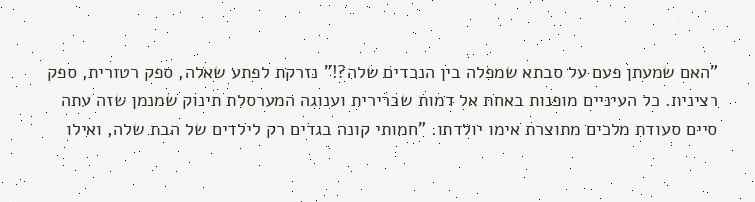"האם שמעתן פעם על סבתא שמפלה בין הנכדים שלה?!" נזרקת לפתע שאלה, ספק רטורית, ספק רצינית. כל העיניים מופנות באחת אל דמות שברירית וענוגה המערסלת תינוק שמנמן שזה עתה סיים סעודת מלכים מתוצרת אימו יולדתו. "חמותי קונה בגדים רק לילדים של הבת שלה, ואילו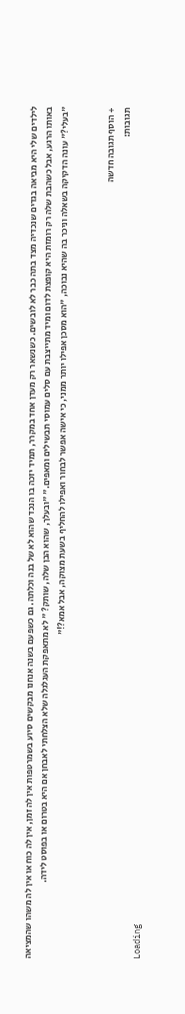לילדים שלי היא מביאה בגדים שנכדיה מצד בתה כבר לא לובשים. כשנשאר רק מעדן אחד במקרר, תמיד יזכה בו הנכד שהוא לא של בנה וכלתה. גם כשפעם בשנה אנחנו מבקשים סיוע בשמרטפות אין לה זמן, אין לה כוח או אין לה משהו שהמציאה באותו הרגע, אבל כשהבת שלה רק רומזת היא קופצת לדום ומיד מתייצבת עם סלים עמוסי תבשילים ומאפים." "ובעלך, שהוא הבן שלה, שותק? " לא מתאפקת העגלגלה שלא הצלחתי לאבחן אם היא בטרום או בפוסט לידה.
"בעלי?" עונה הדקיקה בשאלה וניכר בה שהיא נבוכה, "הוא מסכן אפילו יותר ממני, כי אישה אפשר לבחור ואפילו להחליף בשעת מצוקה, אבל אמא?!"


+ הוסף תגובה חדשה
תגובות:
Loading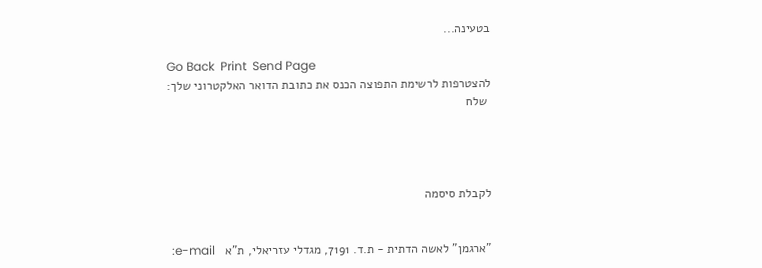בטעינה...

Go Back  Print  Send Page
להצטרפות לרשימת התפוצה הכנס את כתובת הדואר האלקטרוני שלך:
 שלח




לקבלת סיסמה


"ארגמן" לאשה הדתית - ת.ד. 7191, מגדלי עזריאלי, ת"א   e-mail: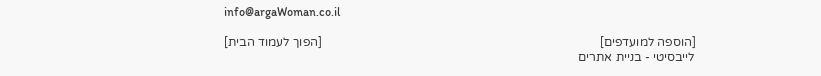info@argaWoman.co.il

[הוספה למועדפים]                                                                                         [הפוך לעמוד הבית]
לייבסיטי - בניית אתרים